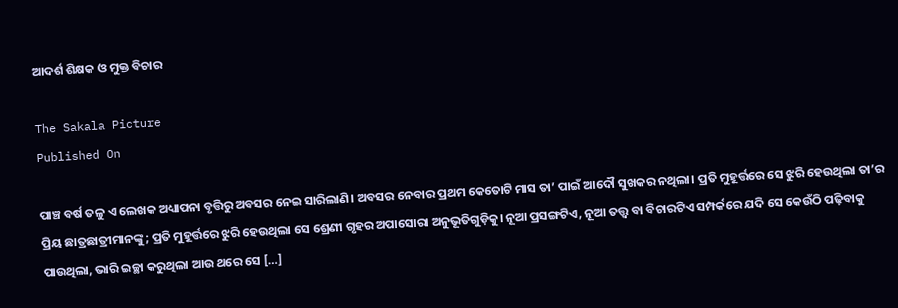ଆଦର୍ଶ ଶିକ୍ଷକ ଓ ମୁକ୍ତ ବିଚାର

The Sakala Picture
Published On

ପାଞ୍ଚ ବର୍ଷ ତଳୁ ଏ ଲେଖକ ଅଧ୍ୟାପନା ବୃତ୍ତିରୁ ଅବସର ନେଇ ସାରିଲାଣି। ଅବସର ନେବାର ପ୍ରଥମ କେତୋଟି ମାସ ତା’ ପାଇଁ ଆଦୌ ସୁଖକର ନଥିଲା। ପ୍ରତି ମୁହୂର୍ତ୍ତରେ ସେ ଝୁରି ହେଉଥିଲା ତା’ର ପ୍ରିୟ ଛାତ୍ରଛାତ୍ରୀମାନଙ୍କୁ; ପ୍ରତି ମୁହୂର୍ତ୍ତରେ ଝୁରି ହେଉଥିଲା ସେ ଶ୍ରେଣୀ ଗୃହର ଅପାସୋରା ଅନୁଭୂତିଗୁଡ଼ିକୁ। ନୂଆ ପ୍ରସଙ୍ଗଟିଏ, ନୂଆ ତତ୍ତ୍ୱ ବା ବିଚାରଟିଏ ସମ୍ପର୍କରେ ଯଦି ସେ କେଉଁଠି ପଢ଼ିବାକୁ ପାଉଥିଲା, ଭାରି ଇଚ୍ଛା କରୁଥିଲା ଆଉ ଥରେ ସେ […]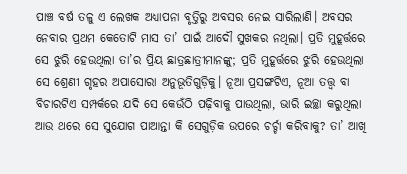ପାଞ୍ଚ ବର୍ଷ ତଳୁ ଏ ଲେଖକ ଅଧ୍ୟାପନା ବୃତ୍ତିରୁ ଅବସର ନେଇ ସାରିଲାଣି। ଅବସର ନେବାର ପ୍ରଥମ କେତୋଟି ମାସ ତା’ ପାଇଁ ଆଦୌ ସୁଖକର ନଥିଲା। ପ୍ରତି ମୁହୂର୍ତ୍ତରେ ସେ ଝୁରି ହେଉଥିଲା ତା’ର ପ୍ରିୟ ଛାତ୍ରଛାତ୍ରୀମାନଙ୍କୁ; ପ୍ରତି ମୁହୂର୍ତ୍ତରେ ଝୁରି ହେଉଥିଲା ସେ ଶ୍ରେଣୀ ଗୃହର ଅପାସୋରା ଅନୁଭୂତିଗୁଡ଼ିକୁ। ନୂଆ ପ୍ରସଙ୍ଗଟିଏ, ନୂଆ ତତ୍ତ୍ୱ ବା ବିଚାରଟିଏ ସମ୍ପର୍କରେ ଯଦି ସେ କେଉଁଠି ପଢ଼ିବାକୁ ପାଉଥିଲା, ଭାରି ଇଚ୍ଛା କରୁଥିଲା ଆଉ ଥରେ ସେ ସୁଯୋଗ ପାଆନ୍ତା କି ସେଗୁଡ଼ିକ ଉପରେ ଚର୍ଚ୍ଚା କରିବାକୁ? ତା’ ଆଖି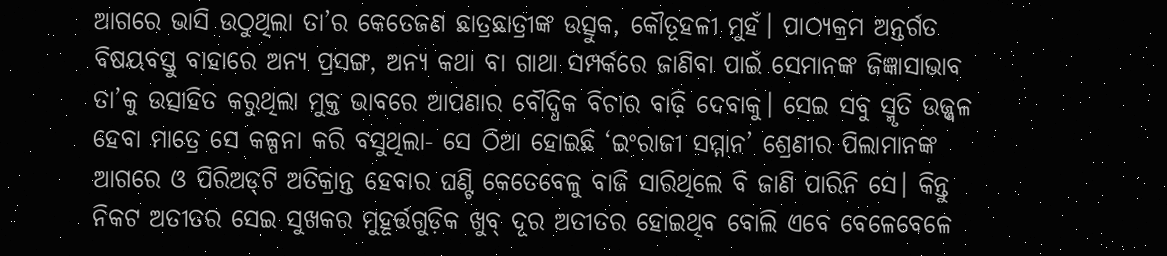ଆଗରେ ଭାସି ଉଠୁଥିଲା ତା’ର କେତେଜଣ ଛାତ୍ରଛାତ୍ରୀଙ୍କ ଉତ୍ସୁକ, କୌତୂହଳୀ ମୁହଁ। ପାଠ୍ୟକ୍ରମ ଅନ୍ତର୍ଗତ ବିଷୟବସ୍ତୁ ବାହାରେ ଅନ୍ୟ ପ୍ରସଙ୍ଗ, ଅନ୍ୟ କଥା ବା ଗାଥା ସମ୍ପର୍କରେ ଜାଣିବା ପାଇଁ ସେମାନଙ୍କ ଜିଜ୍ଞାସାଭାବ ତା’କୁ ଉତ୍ସାହିତ କରୁଥିଲା ମୁକ୍ତ ଭାବରେ ଆପଣାର ବୌଦ୍ଧିକ ବିଚାର ବାଢ଼ି ଦେବାକୁ। ସେଇ ସବୁ ସ୍ମୃତି ଉଜ୍ଜ୍ୱଳ ହେବା ମାତ୍ରେ ସେ କଳ୍ପନା କରି ବସୁଥିଲା- ସେ ଠିଆ ହୋଇଛି ‘ଇଂରାଜୀ ସମ୍ମାନ’ ଶ୍ରେଣୀର ପିଲାମାନଙ୍କ ଆଗରେ ଓ ପିରିଅଡ୍‌‌ଟି ଅତିକ୍ରାନ୍ତ ହେବାର ଘଣ୍ଟି କେତେବେଳୁ ବାଜି ସାରିଥିଲେ ବି ଜାଣି ପାରିନି ସେ। କିନ୍ତୁ ନିକଟ ଅତୀତର ସେଇ ସୁଖକର ମୁହୂର୍ତ୍ତଗୁଡ଼ିକ ଖୁବ୍‌‌ ଦୂର ଅତୀତର ହୋଇଥିବ ବୋଲି ଏବେ ବେଳେବେଳେ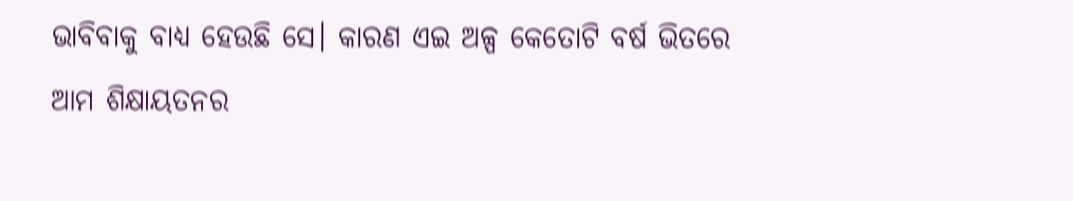ଭାବିବାକୁ ବାଧ୍ୟ ହେଉଛି ସେ। କାରଣ ଏଇ ଅଳ୍ପ କେତୋଟି ବର୍ଷ ଭିତରେ ଆମ ଶିକ୍ଷାୟତନର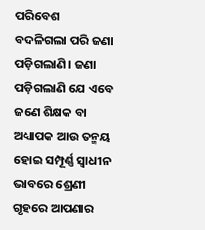ପରିବେଶ ବଦଳିଗଲା ପରି ଜଣା ପଡ଼ିଗଲାଣି। ଜଣା ପଡ଼ିଗଲାଣି ଯେ ଏବେ ଜଣେ ଶିକ୍ଷକ ବା ଅଧ୍ୟାପକ ଆଉ ତନ୍ମୟ ହୋଇ ସମ୍ପୂର୍ଣ୍ଣ ସ୍ୱାଧୀନ ଭାବରେ ଶ୍ରେଣୀ ଗୃହରେ ଆପଣାର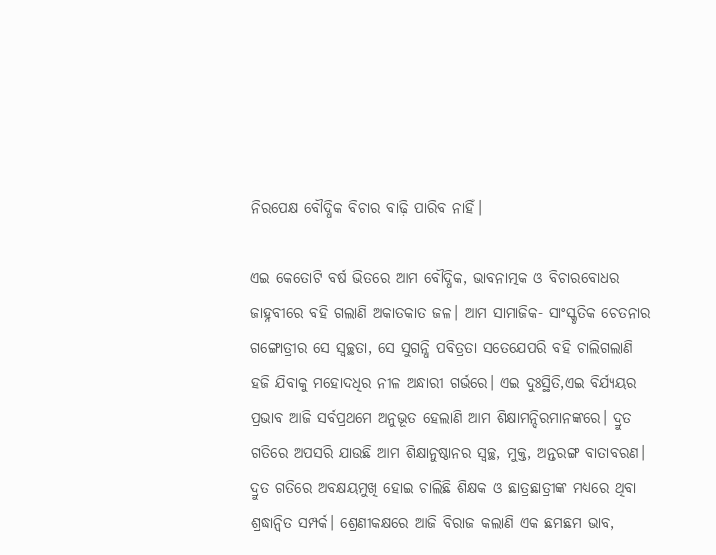ନିରପେକ୍ଷ ବୌଦ୍ଧିକ ବିଚାର ବାଢ଼ି ପାରିବ ନାହିଁ।

ଏଇ କେତୋଟି ବର୍ଷ ଭିତରେ ଆମ ବୌଦ୍ଧିକ, ଭାବନାତ୍ମକ ଓ ବିଚାରବୋଧର ଜାହ୍ନବୀରେ ବହି ଗଲାଣି ଅକାତକାତ ଜଳ। ଆମ ସାମାଜିକ- ସାଂସ୍କୃତିକ ଚେତନାର ଗଙ୍ଗୋତ୍ରୀର ସେ ସ୍ୱଚ୍ଛତା, ସେ ସୁଗନ୍ଧି ପବିତ୍ରତା ସତେଯେପରି ବହି ଚାଲିଗଲାଣି ହଜି ଯିବାକୁ ମହୋଦଧିର ନୀଳ ଅନ୍ଧାରୀ ଗର୍ଭରେ। ଏଇ ଦୁଃସ୍ଥିତି,ଏଇ ବିର୍ଯ୍ୟୟର ପ୍ରଭାବ ଆଜି ସର୍ବପ୍ରଥମେ ଅନୁଭୂତ ହେଲାଣି ଆମ ଶିକ୍ଷାମନ୍ଦିରମାନଙ୍କରେ। ଦ୍ରୁତ ଗତିରେ ଅପସରି ଯାଉଛି ଆମ ଶିକ୍ଷାନୁଷ୍ଠାନର ସ୍ୱଚ୍ଛ, ମୁକ୍ତ, ଅନ୍ତରଙ୍ଗ ବାତାବରଣ। ଦ୍ରୁତ ଗତିରେ ଅବକ୍ଷୟମୁଖି ହୋଇ ଚାଲିଛି ଶିକ୍ଷକ ଓ ଛାତ୍ରଛାତ୍ରୀଙ୍କ ମଧ୍ୟରେ ଥିବା ଶ୍ରଦ୍ଧାନ୍ୱିତ ସମ୍ପର୍କ। ଶ୍ରେଣୀକକ୍ଷରେ ଆଜି ବିରାଜ କଲାଣି ଏକ ଛମଛମ ଭାବ,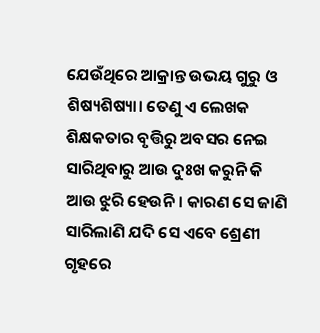ଯେଉଁଥିରେ ଆକ୍ରାନ୍ତ ଉଭୟ ଗୁରୁ ଓ ଶିଷ୍ୟଶିଷ୍ୟା। ତେଣୁ ଏ ଲେଖକ ଶିକ୍ଷକତାର ବୃତ୍ତିରୁ ଅବସର ନେଇ ସାରିଥିବାରୁ ଆଉ ଦୁଃଖ କରୁନି କି ଆଉ ଝୁରି ହେଉନି। କାରଣ ସେ ଜାଣି ସାରିଲାଣି ଯଦି ସେ ଏବେ ଶ୍ରେଣୀ ଗୃହରେ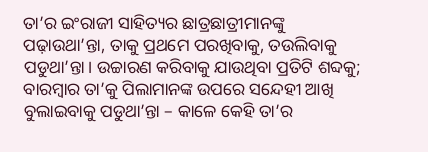ତା’ର ଇଂରାଜୀ ସାହିତ୍ୟର ଛାତ୍ରଛାତ୍ରୀମାନଙ୍କୁ ପଢ଼ାଉଥା’ନ୍ତା, ତାକୁ ପ୍ରଥମେ ପରଖିବାକୁ, ତଉଲିବାକୁ ପଡୁଥା’ନ୍ତା। ଉଚ୍ଚାରଣ କରିବାକୁ ଯାଉଥିବା ପ୍ରତିଟି ଶବ୍ଦକୁ; ବାରମ୍ବାର ତା’କୁ ପିଲାମାନଙ୍କ ଉପରେ ସନ୍ଦେହୀ ଆଖି ବୁଲାଇବାକୁ ପଡୁଥା’ନ୍ତା – କାଳେ କେହି ତା’ର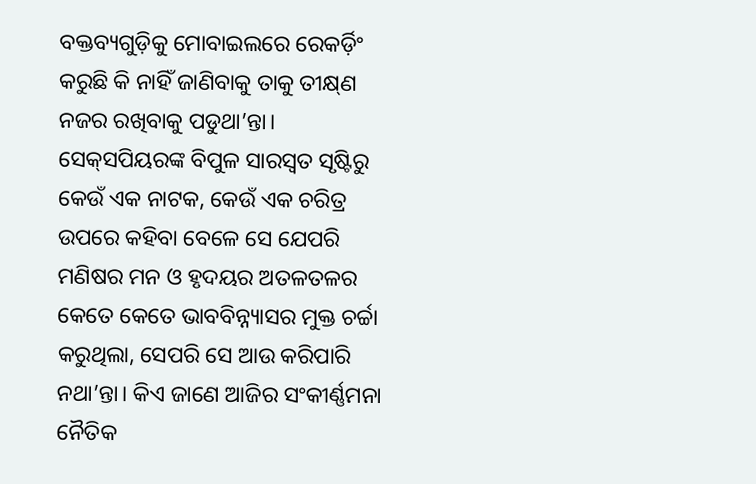ବକ୍ତବ୍ୟଗୁଡ଼ିକୁ ମୋବାଇଲରେ ରେକର୍ଡ଼ିଂ କରୁଛି କି ନାହିଁ ଜାଣିବାକୁ ତାକୁ ତୀକ୍ଷ୍‌‌ଣ ନଜର ରଖିବାକୁ ପଡୁଥା’ନ୍ତା। ସେକ୍‌‌ସପିୟରଙ୍କ ବିପୁଳ ସାରସ୍ୱତ ସୃଷ୍ଟିରୁ କେଉଁ ଏକ ନାଟକ, କେଉଁ ଏକ ଚରିତ୍ର ଉପରେ କହିବା ବେଳେ ସେ ଯେପରି ମଣିଷର ମନ ଓ ହୃଦୟର ଅତଳତଳର କେତେ କେତେ ଭାବବିନ୍ନ୍ୟାସର ମୁକ୍ତ ଚର୍ଚ୍ଚା କରୁଥିଲା, ସେପରି ସେ ଆଉ କରିପାରି ନଥା’ନ୍ତା। କିଏ ଜାଣେ ଆଜିର ସଂକୀର୍ଣ୍ଣମନା ନୈତିକ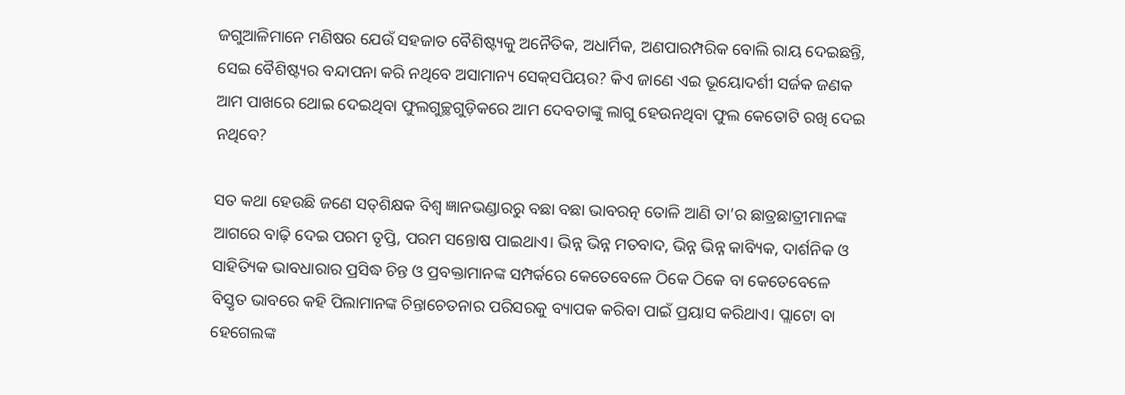ଜଗୁଆଳିମାନେ ମଣିଷର ଯେଉଁ ସହଜାତ ବୈଶିଷ୍ଟ୍ୟକୁ ଅନୈତିକ, ଅଧାର୍ମିକ, ଅଣପାରମ୍ପରିକ ବୋଲି ରାୟ ଦେଇଛନ୍ତି, ସେଇ ବୈଶିଷ୍ଟ୍ୟର ବନ୍ଦାପନା କରି ନଥିବେ ଅସାମାନ୍ୟ ସେକ୍‌‌ସପିୟର? କିଏ ଜାଣେ ଏଇ ଭୂୟୋଦର୍ଶୀ ସର୍ଜକ ଜଣକ ଆମ ପାଖରେ ଥୋଇ ଦେଇଥିବା ଫୁଲଗୁଚ୍ଛଗୁଡ଼ିକରେ ଆମ ଦେବତାଙ୍କୁ ଲାଗୁ ହେଉନଥିବା ଫୁଲ କେତୋଟି ରଖି ଦେଇ ନଥିବେ?

ସତ କଥା ହେଉଛି ଜଣେ ସତ୍‌‌ଶିକ୍ଷକ ବିଶ୍ୱ ଜ୍ଞାନଭଣ୍ଡାରରୁ ବଛା ବଛା ଭାବରତ୍ନ ତୋଳି ଆଣି ତା’ର ଛାତ୍ରଛାତ୍ରୀମାନଙ୍କ ଆଗରେ ବାଢ଼ି ଦେଇ ପରମ ତୃପ୍ତି, ପରମ ସନ୍ତୋଷ ପାଇଥାଏ। ଭିନ୍ନ ଭିନ୍ନ ମତବାଦ, ଭିନ୍ନ ଭିନ୍ନ କାବ୍ୟିକ, ଦାର୍ଶନିକ ଓ ସାହିତ୍ୟିକ ଭାବଧାରାର ପ୍ରସିଦ୍ଧ ଚିନ୍ତ ଓ ପ୍ରବକ୍ତାମାନଙ୍କ ସମ୍ପର୍କରେ କେତେବେଳେ ଠିକେ ଠିକେ ବା କେତେବେଳେ ବିସ୍ତୃତ ଭାବରେ କହି ପିଲାମାନଙ୍କ ଚିନ୍ତାଚେତନାର ପରିସରକୁ ବ୍ୟାପକ କରିବା ପାଇଁ ପ୍ରୟାସ କରିଥାଏ। ପ୍ଲାଟୋ ବା ହେଗେଲଙ୍କ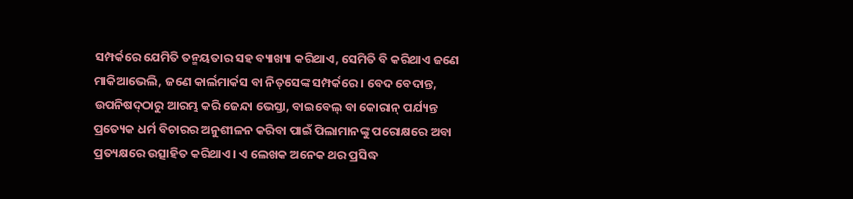ସମ୍ପର୍କରେ ଯେମିତି ତନ୍ମୟତାର ସହ ବ୍ୟାଖ୍ୟା କରିଥାଏ, ସେମିତି ବି କରିଥାଏ ଜଣେ ମାକିଆଭେଲି, ଜଣେ କାର୍ଲମାର୍କସ ବା ନିତ୍‌‌ସେଙ୍କ ସମ୍ପର୍କରେ। ବେଦ ବେଦାନ୍ତ, ଉପନିଷଦ୍‌‌ଠାରୁ ଆରମ୍ଭ କରି ଜେନ୍ଦା ଭେସ୍ତା, ବାଇବେଲ୍‌‌ ବା କୋରାନ୍‌‌ ପର୍ଯ୍ୟନ୍ତ ପ୍ରତ୍ୟେକ ଧର୍ମ ବିଚାରର ଅନୁଶୀଳନ କରିବା ପାଇଁ ପିଲାମାନଙ୍କୁ ପରୋକ୍ଷରେ ଅବା ପ୍ରତ୍ୟକ୍ଷରେ ଉତ୍ସାହିତ କରିଥାଏ। ଏ ଲେଖକ ଅନେକ ଥର ପ୍ରସିଦ୍ଧ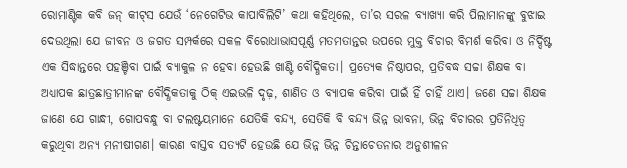ରୋମାଣ୍ଟିକ କବି ଜନ୍‌‌ କୀଟ୍‌‌ସ ଯେଉଁ ‘ନେଗେଟିଭ କାପାବିଲିଟି’ କଥା କହିଥିଲେ, ତା’ର ସରଳ ବ୍ୟାଖ୍ୟା କରି ପିଲାମାନଙ୍କୁ ବୁଝାଇ ଦେଉଥିଲା ଯେ ଜୀବନ ଓ ଜଗତ ସମ୍ପର୍କରେ ସକଳ ବିରୋଧାଭାସପୂର୍ଣ୍ଣ ମତମତାନ୍ତର ଉପରେ ମୁକ୍ତ ବିଚାର ବିମର୍ଶ କରିବା ଓ ନିର୍ଦ୍ଦିଷ୍ଟ ଏକ ସିଦ୍ଧାନ୍ତରେ ପହଞ୍ଚିବା ପାଇଁ ବ୍ୟାକୁଳ ନ ହେବା ହେଉଛି ଖାଣ୍ଟି ବୌଦ୍ଧିକତା। ପ୍ରତ୍ୟେକ ନିଷ୍ଠାପର, ପ୍ରତିବଦ୍ଧ ସଚ୍ଚା ଶିକ୍ଷକ ବା ଅଧ୍ୟାପକ ଛାତ୍ରଛାତ୍ରୀମାନଙ୍କ ବୌଦ୍ଧିକତାକୁ ଠିକ୍‌‌ ଏଇଭଳି ଦୃଢ଼, ଶାଣିତ ଓ ବ୍ୟାପକ କରିବା ପାଇଁ ହିଁ ଚାହିଁ ଥାଏ। ଜଣେ ସଚ୍ଚା ଶିକ୍ଷକ ଜାଣେ ଯେ ଗାନ୍ଧୀ, ଗୋପବନ୍ଧୁ ବା ଟଲଷ୍ଟୟମାନେ ଯେତିକି ବନ୍ଦ୍ୟ, ସେତିକି ବି ବନ୍ଦ୍ୟ ଭିନ୍ନ ଭାବନା, ଭିନ୍ନ ବିଚାରର ପ୍ରତିନିଧିତ୍ୱ କରୁଥିବା ଅନ୍ୟ ମନୀଷୀଗଣ। କାରଣ ବାସ୍ତବ ସତ୍ୟଟି ହେଉଛି ଯେ ଭିନ୍ନ ଭିନ୍ନ ଚିନ୍ତାଚେତନାର ଅନୁଶୀଳନ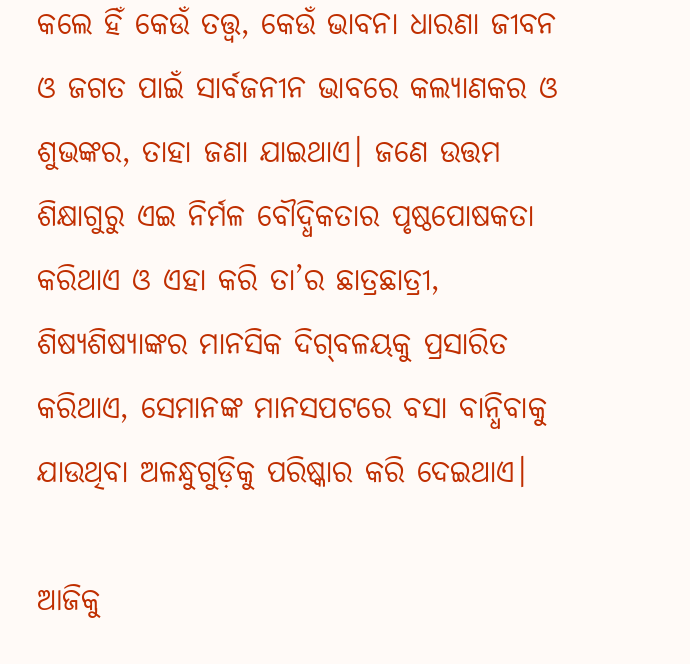କଲେ ହିଁ କେଉଁ ତତ୍ତ୍ୱ, କେଉଁ ଭାବନା ଧାରଣା ଜୀବନ ଓ ଜଗତ ପାଇଁ ସାର୍ବଜନୀନ ଭାବରେ କଲ୍ୟାଣକର ଓ ଶୁଭଙ୍କର, ତାହା ଜଣା ଯାଇଥାଏ। ଜଣେ ଉତ୍ତମ ଶିକ୍ଷାଗୁରୁ ଏଇ ନିର୍ମଳ ବୌଦ୍ଧିକତାର ପୃଷ୍ଠପୋଷକତା କରିଥାଏ ଓ ଏହା କରି ତା’ର ଛାତ୍ରଛାତ୍ରୀ, ଶିଷ୍ୟଶିଷ୍ୟାଙ୍କର ମାନସିକ ଦିଗ୍‌‌ବଳୟକୁ ପ୍ରସାରିତ କରିଥାଏ, ସେମାନଙ୍କ ମାନସପଟରେ ବସା ବାନ୍ଧିବାକୁ ଯାଉଥିବା ଅଳନ୍ଧୁଗୁଡ଼ିକୁ ପରିଷ୍କାର କରି ଦେଇଥାଏ।

ଆଜିକୁ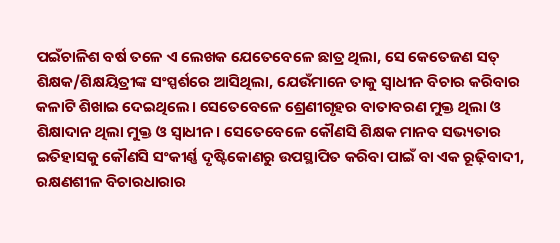ପଇଁଚାଳିଶ ବର୍ଷ ତଳେ ଏ ଲେଖକ ଯେତେବେଳେ ଛାତ୍ର ଥିଲା, ସେ କେତେଜଣ ସତ୍‌‌ ଶିକ୍ଷକ/ଶିକ୍ଷୟିତ୍ରୀଙ୍କ ସଂସ୍ପର୍ଶରେ ଆସିଥିଲା, ଯେଉଁମାନେ ତାକୁ ସ୍ୱାଧୀନ ବିଚାର କରିବାର କଳାଟି ଶିଖାଇ ଦେଇଥିଲେ। ସେତେବେଳେ ଶ୍ରେଣୀଗୃହର ବାତାବରଣ ମୁକ୍ତ ଥିଲା ଓ ଶିକ୍ଷାଦାନ ଥିଲା ମୁକ୍ତ ଓ ସ୍ୱାଧୀନ। ସେତେବେଳେ କୌଣସି ଶିକ୍ଷକ ମାନବ ସଭ୍ୟତାର ଇତିହାସକୁ କୌଣସି ସଂକୀର୍ଣ୍ଣ ଦୃଷ୍ଟିକୋଣରୁ ଉପସ୍ଥାପିତ କରିବା ପାଇଁ ବା ଏକ ରୂଢ଼ିବାଦୀ, ରକ୍ଷଣଶୀଳ ବିଚାରଧାରାର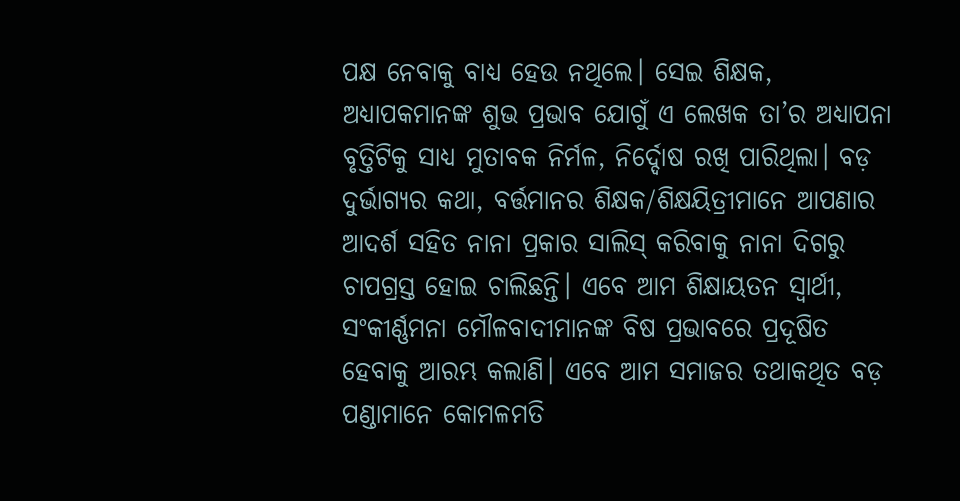ପକ୍ଷ ନେବାକୁ ବାଧ୍ୟ ହେଉ ନଥିଲେ। ସେଇ ଶିକ୍ଷକ, ଅଧ୍ୟାପକମାନଙ୍କ ଶୁଭ ପ୍ରଭାବ ଯୋଗୁଁ ଏ ଲେଖକ ତା’ର ଅଧ୍ୟାପନା ବୃତ୍ତିଟିକୁ ସାଧ୍ୟ ମୁତାବକ ନିର୍ମଳ, ନିର୍ଦ୍ଦୋଷ ରଖି ପାରିଥିଲା। ବଡ଼ ଦୁର୍ଭାଗ୍ୟର କଥା, ବର୍ତ୍ତମାନର ଶିକ୍ଷକ/ଶିକ୍ଷୟିତ୍ରୀମାନେ ଆପଣାର ଆଦର୍ଶ ସହିତ ନାନା ପ୍ରକାର ସାଲିସ୍‌‌ କରିବାକୁ ନାନା ଦିଗରୁ ଚାପଗ୍ରସ୍ତ ହୋଇ ଚାଲିଛନ୍ତି। ଏବେ ଆମ ଶିକ୍ଷାୟତନ ସ୍ୱାର୍ଥୀ, ସଂକୀର୍ଣ୍ଣମନା ମୌଳବାଦୀମାନଙ୍କ ବିଷ ପ୍ରଭାବରେ ପ୍ରଦୂଷିତ ହେବାକୁ ଆରମ୍ଭ କଲାଣି। ଏବେ ଆମ ସମାଜର ତଥାକଥିତ ବଡ଼ ପଣ୍ଡାମାନେ କୋମଳମତି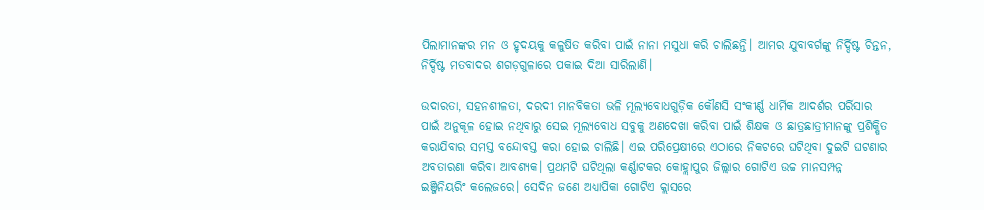ପିଲାମାନଙ୍କର ମନ ଓ ହୃଦୟକୁ କଳୁଷିତ କରିବା ପାଇଁ ନାନା ମସୁଧା କରି ଚାଲିଛନ୍ତି। ଆମର ଯୁବାବର୍ଗଙ୍କୁ ନିର୍ଦ୍ଦିଷ୍ଟ ଚିନ୍ତନ, ନିର୍ଦ୍ଦିଷ୍ଟ ମତବାଦର ଶଗଡ଼ଗୁଳାରେ ପକାଇ ଦିଆ ସାରିଲାଣି।

ଉଦାରତା, ସହନଶୀଳତା, ଦରଦୀ ମାନବିକତା ଭଳି ମୂଲ୍ୟବୋଧଗୁଡ଼ିକ କୌଣସି ସଂକୀର୍ଣ୍ଣ ଧାର୍ମିକ ଆଦର୍ଶର ପର୍ରିସାର ପାଇଁ ଅନୁକୂଳ ହୋଇ ନଥିବାରୁ ସେଇ ମୂଲ୍ୟବୋଧ ସବୁକୁ ଅଣଦେଖା କରିବା ପାଇଁ ଶିକ୍ଷକ ଓ ଛାତ୍ରଛାତ୍ରୀମାନଙ୍କୁ ପ୍ରଶିକ୍ଷିତ କରାଯିବାର ସମସ୍ତ ବନ୍ଦୋବସ୍ତ କରା ହୋଇ ଚାଲିଛି। ଏଇ ପରିପ୍ରେକ୍ଷୀରେ ଏଠାରେ ନିକଟରେ ଘଟିଥିବା ଦୁଇଟି ଘଟଣାର ଅବତାରଣା କରିବା ଆବଶ୍ୟକ। ପ୍ରଥମଟି ଘଟିଥିଲା କର୍ଣ୍ଣାଟକର କୋହ୍ଲାପୁର ଜିଲ୍ଲାର ଗୋଟିଏ ଉଚ୍ଚ ମାନସମ୍ପନ୍ନ ଇଞ୍ଜିନିୟରିଂ କଲେଜରେ। ସେଦିନ ଜଣେ ଅଧ୍ୟାପିକା ଗୋଟିଏ କ୍ଲାସରେ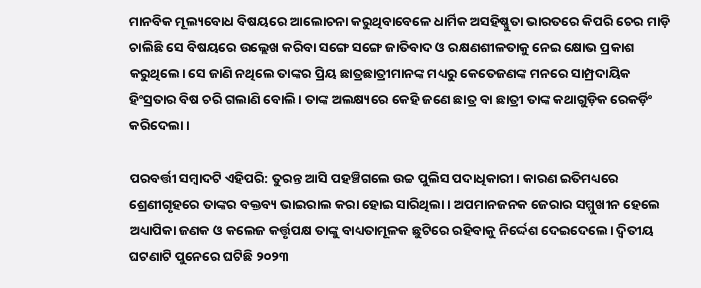ମାନବିକ ମୂଲ୍ୟବୋଧ ବିଷୟରେ ଆଲୋଚନା କରୁଥିବାବେଳେ ଧାର୍ମିକ ଅସହିଷ୍ଣୁତା ଭାରତରେ କିପରି ଚେର ମାଡ଼ି ଚାଲିଛି ସେ ବିଷୟରେ ଉଲ୍ଲେଖ କରିବା ସଙ୍ଗେ ସଙ୍ଗେ ଜାତିବାଦ ଓ ରକ୍ଷଣଶୀଳତାକୁ ନେଇ କ୍ଷୋଭ ପ୍ରକାଶ କରୁଥିଲେ। ସେ ଜାଣି ନଥିଲେ ତାଙ୍କର ପ୍ରିୟ ଛାତ୍ରଛାତ୍ରୀମାନଙ୍କ ମଧ୍ୟରୁ କେତେଜଣଙ୍କ ମନରେ ସାମ୍ପ୍ରଦାୟିକ ହିଂସ୍ରତାର ବିଷ ଚରି ଗଲାଣି ବୋଲି। ତାଙ୍କ ଅଲକ୍ଷ୍ୟରେ କେହି ଜଣେ ଛାତ୍ର ବା ଛାତ୍ରୀ ତାଙ୍କ କଥାଗୁଡ଼ିକ ରେକର୍ଡ଼ିଂ କରିଦେଲା।

ପରବର୍ତ୍ତୀ ସମ୍ବାଦଟି ଏହିପରି: ତୁରନ୍ତ ଆସି ପହଞ୍ଚିଗଲେ ଉଚ୍ଚ ପୁଲିସ ପଦାଧିକାରୀ। କାରଣ ଇତିମଧ୍ୟରେ ଶ୍ରେଣୀଗୃହରେ ତାଙ୍କର ବକ୍ତବ୍ୟ ଭାଇରାଲ କରା ହୋଇ ସାରିଥିଲା। ଅପମାନଜନକ ଜେରାର ସମ୍ମୁଖୀନ ହେଲେ ଅଧ୍ୟାପିକା ଜଣକ ଓ କଲେଜ କର୍ତ୍ତୃପକ୍ଷ ତାଙ୍କୁ ବାଧ୍ୟତାମୂଳକ ଛୁଟିରେ ରହିବାକୁ ନିର୍ଦ୍ଦେଶ ଦେଇଦେଲେ। ଦ୍ୱିତୀୟ ଘଟଣାଟି ପୁନେରେ ଘଟିଛି ୨୦୨୩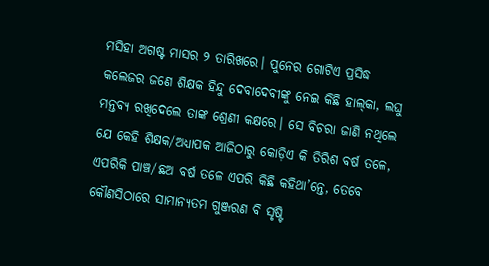ମସିହା ଅଗଷ୍ଟ ମାସର ୨ ତାରିଖରେ। ପୁନେର ଗୋଟିଏ ପ୍ରସିଦ୍ଧ କଲେଜର ଜଣେ ଶିକ୍ଷକ ହିନ୍ଦୁ ଦେବାଦେବୀଙ୍କୁ ନେଇ କିଛି ହାଲ୍‌‌କା, ଲଘୁ ମନ୍ତବ୍ୟ ରଖିଦେଲେ ତାଙ୍କ ଶ୍ରେଣୀ କକ୍ଷରେ। ସେ ବିଚରା ଜାଣି ନଥିଲେ ଯେ କେହି ଶିକ୍ଷକ/ଅଧ୍ୟାପକ ଆଜିଠାରୁ କୋଡ଼ିଏ କି ତିରିଶ ବର୍ଷ ତଳେ, ଏପରିକି ପାଞ୍ଚ/ଛଅ ବର୍ଷ ତଳେ ଏପରି କିଛି କହିଥା’ନ୍ତେ, ତେବେ କୌଣସିଠାରେ ସାମାନ୍ୟତମ ଗୁଞ୍ଜରଣ ବି ସୃଷ୍ଟି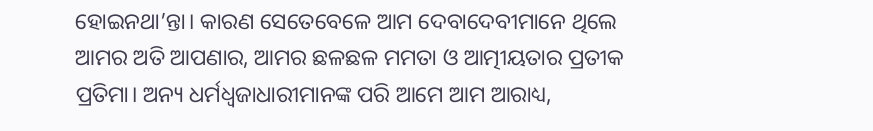ହୋଇନଥା’ନ୍ତା। କାରଣ ସେତେବେଳେ ଆମ ଦେବାଦେବୀମାନେ ଥିଲେ ଆମର ଅତି ଆପଣାର, ଆମର ଛଳଛଳ ମମତା ଓ ଆତ୍ମୀୟତାର ପ୍ରତୀକ ପ୍ରତିମା। ଅନ୍ୟ ଧର୍ମଧ୍ୱଜାଧାରୀମାନଙ୍କ ପରି ଆମେ ଆମ ଆରାଧ୍ୟ,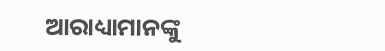ଆରାଧ୍ୟାମାନଙ୍କୁ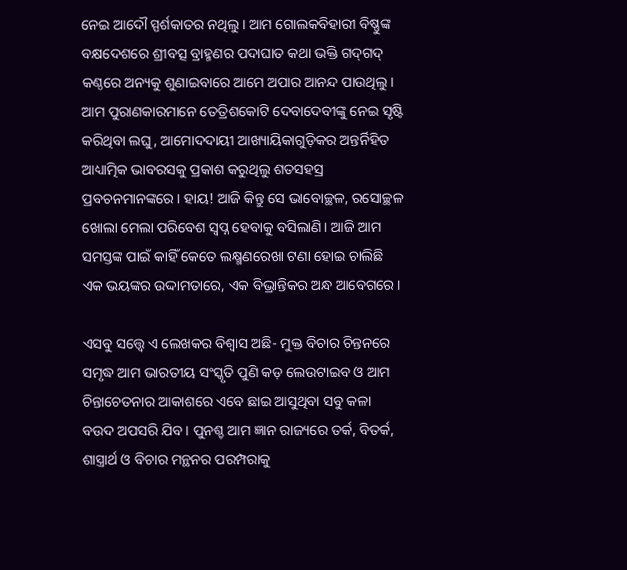ନେଇ ଆଦୌ ସ୍ପର୍ଶକାତର ନଥିଲୁ। ଆମ ଗୋଲକବିହାରୀ ବିଷ୍ଣୁଙ୍କ ବକ୍ଷଦେଶରେ ଶ୍ରୀବତ୍ସ ବ୍ରାହ୍ମଣର ପଦାଘାତ କଥା ଭକ୍ତି ଗଦ୍‌‌ଗଦ୍‌‌ କଣ୍ଠରେ ଅନ୍ୟକୁ ଶୁଣାଇବାରେ ଆମେ ଅପାର ଆନନ୍ଦ ପାଉଥିଲୁ। ଆମ ପୁରାଣକାରମାନେ ତେତ୍ରିଶକୋଟି ଦେବାଦେବୀଙ୍କୁ ନେଇ ସୃଷ୍ଟି କରିଥିବା ଲଘୁ, ଆମୋଦଦାୟୀ ଆଖ୍ୟାୟିକାଗୁଡ଼ିକର ଅନ୍ତର୍ନିହିତ ଆଧ୍ୟାତ୍ମିକ ଭାବରସକୁ ପ୍ରକାଶ କରୁଥିଲୁ ଶତସହସ୍ର ପ୍ରବଚନମାନଙ୍କରେ। ହାୟ! ଆଜି କିନ୍ତୁ ସେ ଭାବୋଚ୍ଛଳ, ରସୋଚ୍ଛଳ ଖୋଲା ମେଲା ପରିବେଶ ସ୍ୱପ୍ନ ହେବାକୁ ବସିଲାଣି। ଆଜି ଆମ ସମସ୍ତଙ୍କ ପାଇଁ କାହିଁ କେତେ ଲକ୍ଷ୍ମଣରେଖା ଟଣା ହୋଇ ଚାଲିଛି ଏକ ଭୟଙ୍କର ଉଦ୍ଦାମତାରେ, ଏକ ବିଭ୍ରାନ୍ତିକର ଅନ୍ଧ ଆବେଗରେ।

ଏସବୁ ସତ୍ତ୍ବେ ଏ ଲେଖକର ବିଶ୍ୱାସ ଅଛି- ମୁକ୍ତ ବିଚାର ଚିନ୍ତନରେ ସମୃଦ୍ଧ ଆମ ଭାରତୀୟ ସଂସ୍କୃତି ପୁଣି କଡ଼ ଲେଉଟାଇବ ଓ ଆମ ଚିନ୍ତାଚେତନାର ଆକାଶରେ ଏବେ ଛାଇ ଆସୁଥିବା ସବୁ କଳା ବଉଦ ଅପସରି ଯିବ। ପୁନଶ୍ଚ ଆମ ଜ୍ଞାନ ରାଜ୍ୟରେ ତର୍କ, ବିତର୍କ, ଶାସ୍ତ୍ରାର୍ଥ ଓ ବିଚାର ମନ୍ଥନର ପରମ୍ପରାକୁ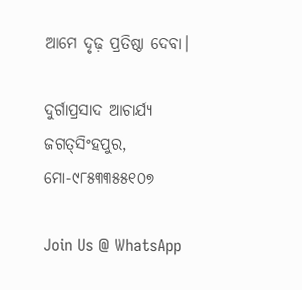ଆମେ ଦୃଢ଼ ପ୍ରତିଷ୍ଠା ଦେବା।

ଦୁର୍ଗାପ୍ରସାଦ ଆଚାର୍ଯ୍ୟ
ଜଗତ୍‌‌ସିଂହପୁର, ମୋ-୯୮୫୩୩୫୫୧୦୭

Join Us @ WhatsApp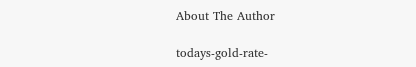About The Author

todays-gold-rate-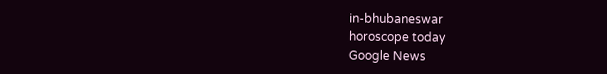in-bhubaneswar
horoscope today
Google News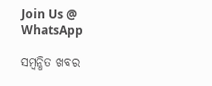Join Us @ WhatsApp

ସମ୍ବନ୍ଧିତ ଖବର